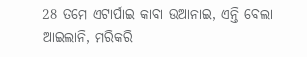28 ତମେ ଏଟାର୍ପାଇ କାବା ଉଆନାଇ, ଏନ୍ତି ବେଲା ଆଇଲାନି, ମରିକରି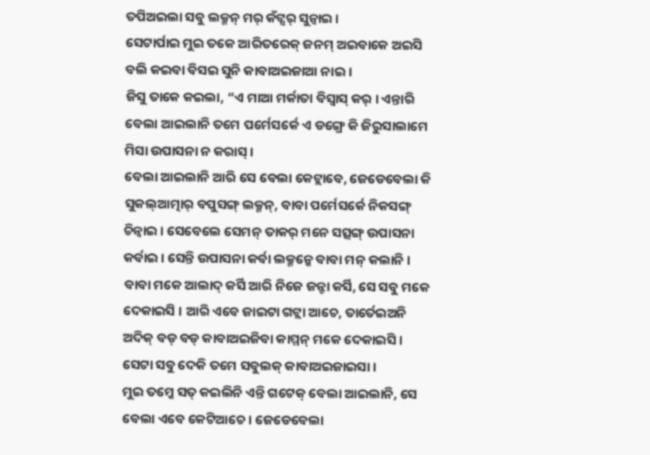ତପିଅଇଲା ସବୁ ଲକ୍ମନ୍ ମର୍ କଁଟ୍ସର୍ ସୁନ୍ବାଇ ।
ସେଟାର୍ପାଇ ମୁଇ ତକେ ଆରିତରେକ୍ ଜନମ୍ ଅଇବାକେ ଅଇସି ବଲି କଇବା ବିସଇ ସୁନି କାବାଅଇଜାଆ ନାଇ ।
ଜିସୁ ତାକେ କଇଲା, “ଏ ମାଆ ମର୍କାତା ବିସ୍ବାସ୍ କର୍ । ଏନ୍ତାରି ବେଲା ଆଇଲାନି ତମେ ପର୍ମେସର୍କେ ଏ ଡଙ୍ଗ୍ରେ କି ଜିରୁସାଲାମେ ମିସା ଉପାସନା ନ କରାସ୍ ।
ବେଲା ଆଇଲାନି ଆରି ସେ ବେଲା କେଟ୍ଲାବେ, ଜେଡେବେଲା କି ସୁକଲ୍ଆତ୍ମାର୍ ବପୁସଙ୍ଗ୍ ଲକ୍ମନ୍, ବାବା ପର୍ମେସର୍କେ ନିକସଙ୍ଗ୍ ଚିନ୍ବାଇ । ସେବେଲେ ସେମନ୍ ତାକର୍ ମନେ ସତ୍ସଙ୍ଗ୍ ଉପାସନା କର୍ବାଇ । ସେନ୍ତି ଉପାସନା କର୍ବା ଲକ୍ମନ୍କେ ବାବା ମନ୍ କଲାନି ।
ବାବା ମକେ ଆଲାଦ୍ କର୍ସି ଆରି ନିଜେ ଜନ୍ଟା କର୍ସି, ସେ ସବୁ ମକେ ଦେକାଇସି । ଆରି ଏବେ ଜାଇଟା ଗଟ୍ଲା ଆଚେ, ତାର୍ତେଇଅନି ଅଦିକ୍ ବଡ୍ ବଡ୍ କାବାଅଇଜିବା କାମ୍ମନ୍ ମକେ ଦେକାଇସି । ସେଟା ସବୁ ଦେକି ତମେ ସବୁଲକ୍ କାବାଅଇଜାଇସା ।
ମୁଇ ତମ୍କେ ସତ୍ କଇଲିନି ଏନ୍ତି ଗଟେକ୍ ବେଲା ଆଇଲାନି, ସେ ବେଲା ଏବେ କେଟିଆଚେ । ଜେଡେବେଲା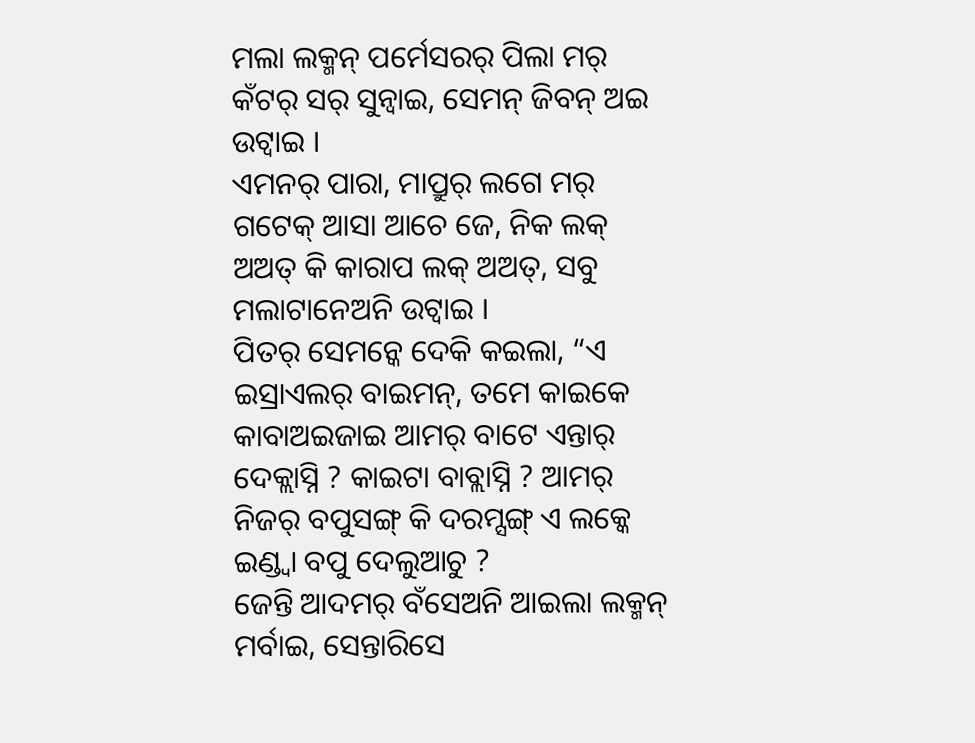ମଲା ଲକ୍ମନ୍ ପର୍ମେସରର୍ ପିଲା ମର୍ କଁଟର୍ ସର୍ ସୁନ୍ବାଇ, ସେମନ୍ ଜିବନ୍ ଅଇ ଉଟ୍ବାଇ ।
ଏମନର୍ ପାରା, ମାପ୍ରୁର୍ ଲଗେ ମର୍ ଗଟେକ୍ ଆସା ଆଚେ ଜେ, ନିକ ଲକ୍ ଅଅତ୍ କି କାରାପ ଲକ୍ ଅଅତ୍, ସବୁ ମଲାଟାନେଅନି ଉଟ୍ବାଇ ।
ପିତର୍ ସେମନ୍କେ ଦେକି କଇଲା, “ଏ ଇସ୍ରାଏଲର୍ ବାଇମନ୍, ତମେ କାଇକେ କାବାଅଇଜାଇ ଆମର୍ ବାଟେ ଏନ୍ତାର୍ ଦେକ୍ଲାସ୍ନି ? କାଇଟା ବାବ୍ଲାସ୍ନି ? ଆମର୍ ନିଜର୍ ବପୁସଙ୍ଗ୍ କି ଦରମ୍ସଙ୍ଗ୍ ଏ ଲକ୍କେ ଇଣ୍ଡ୍ବା ବପୁ ଦେଲୁଆଚୁ ?
ଜେନ୍ତି ଆଦମର୍ ବଁସେଅନି ଆଇଲା ଲକ୍ମନ୍ ମର୍ବାଇ, ସେନ୍ତାରିସେ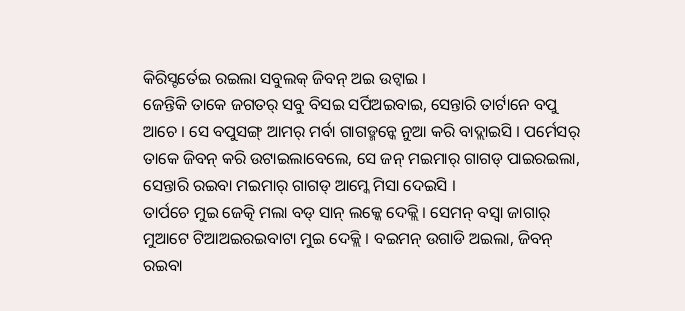କିରିସ୍ଟର୍ତେଇ ରଇଲା ସବୁଲକ୍ ଜିବନ୍ ଅଇ ଉଟ୍ବାଇ ।
ଜେନ୍ତିକି ତାକେ ଜଗତର୍ ସବୁ ବିସଇ ସର୍ପିଅଇବାଇ, ସେନ୍ତାରି ତାର୍ଟାନେ ବପୁ ଆଚେ । ସେ ବପୁସଙ୍ଗ୍ ଆମର୍ ମର୍ବା ଗାଗଡ୍ମନ୍କେ ନୁଆ କରି ବାଦ୍ଲାଇସି । ପର୍ମେସର୍ ତାକେ ଜିବନ୍ କରି ଉଟାଇଲାବେଲେ, ସେ ଜନ୍ ମଇମାର୍ ଗାଗଡ୍ ପାଇରଇଲା, ସେନ୍ତାରି ରଇବା ମଇମାର୍ ଗାଗଡ୍ ଆମ୍କେ ମିସା ଦେଇସି ।
ତାର୍ପଚେ ମୁଇ ଜେତ୍କି ମଲା ବଡ୍ ସାନ୍ ଲକ୍କେ ଦେକ୍ଲି । ସେମନ୍ ବସ୍ବା ଜାଗାର୍ ମୁଆଟେ ଟିଆଅଇରଇବାଟା ମୁଇ ଦେକ୍ଲି । ବଇମନ୍ ଉଗାଡି ଅଇଲା, ଜିବନ୍ ରଇବା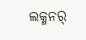ଲକ୍ମନର୍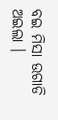ବଇ ମିସା ଉଗାଡି ଅଇଲା ।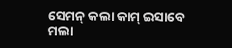ସେମନ୍ କଲା କାମ୍ ଇସାବେ ମଲା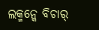ଲକ୍ମନ୍କେ ବିଚାର୍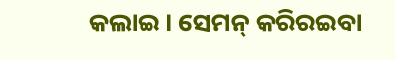କଲାଇ । ସେମନ୍ କରିରଇବା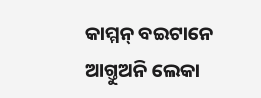କାମ୍ମନ୍ ବଇଟାନେ ଆଗ୍ତୁଅନି ଲେକା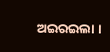ଅଇରଇଲା ।